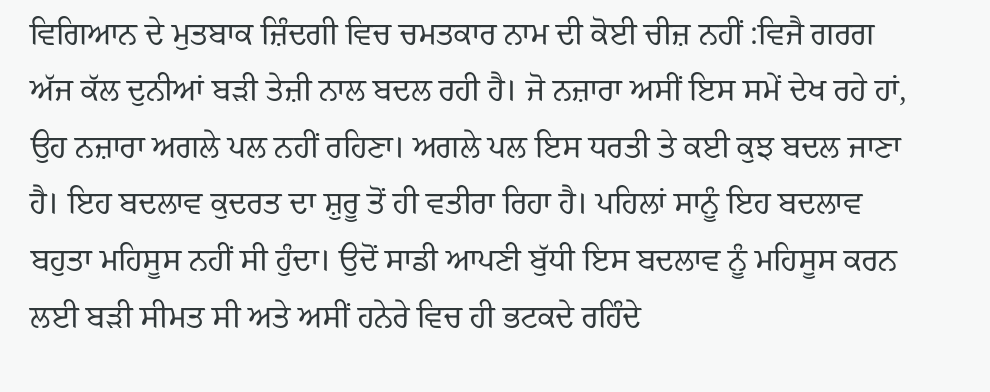ਵਿਗਿਆਨ ਦੇ ਮੁਤਬਾਕ ਜ਼ਿੰਦਗੀ ਵਿਚ ਚਮਤਕਾਰ ਨਾਮ ਦੀ ਕੋਈ ਚੀਜ਼ ਨਹੀਂ :ਵਿਜੈ ਗਰਗ
ਅੱਜ ਕੱਲ ਦੁਨੀਆਂ ਬੜੀ ਤੇਜ਼ੀ ਨਾਲ ਬਦਲ ਰਹੀ ਹੈ। ਜੋ ਨਜ਼ਾਰਾ ਅਸੀਂ ਇਸ ਸਮੇਂ ਦੇਖ ਰਹੇ ਹਾਂ, ਉਹ ਨਜ਼ਾਰਾ ਅਗਲੇ ਪਲ ਨਹੀਂ ਰਹਿਣਾ। ਅਗਲੇ ਪਲ ਇਸ ਧਰਤੀ ਤੇ ਕਈ ਕੁਝ ਬਦਲ ਜਾਣਾ ਹੈ। ਇਹ ਬਦਲਾਵ ਕੁਦਰਤ ਦਾ ਸ਼ੁਰੂ ਤੋਂ ਹੀ ਵਤੀਰਾ ਰਿਹਾ ਹੈ। ਪਹਿਲਾਂ ਸਾਨੂੰ ਇਹ ਬਦਲਾਵ ਬਹੁਤਾ ਮਹਿਸੂਸ ਨਹੀਂ ਸੀ ਹੁੰਦਾ। ਉਦੋਂ ਸਾਡੀ ਆਪਣੀ ਬੁੱਧੀ ਇਸ ਬਦਲਾਵ ਨੂੰ ਮਹਿਸੂਸ ਕਰਨ ਲਈ ਬੜੀ ਸੀਮਤ ਸੀ ਅਤੇ ਅਸੀਂ ਹਨੇਰੇ ਵਿਚ ਹੀ ਭਟਕਦੇ ਰਹਿੰਦੇ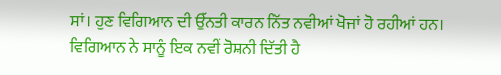ਸਾਂ। ਹੁਣ ਵਿਗਿਆਨ ਦੀ ਉੱਨਤੀ ਕਾਰਨ ਨਿੱਤ ਨਵੀਆਂ ਖੋਜਾਂ ਹੋ ਰਹੀਆਂ ਹਨ। ਵਿਗਿਆਨ ਨੇ ਸਾਨੂੰ ਇਕ ਨਵੀਂ ਰੋਸ਼ਨੀ ਦਿੱਤੀ ਹੈ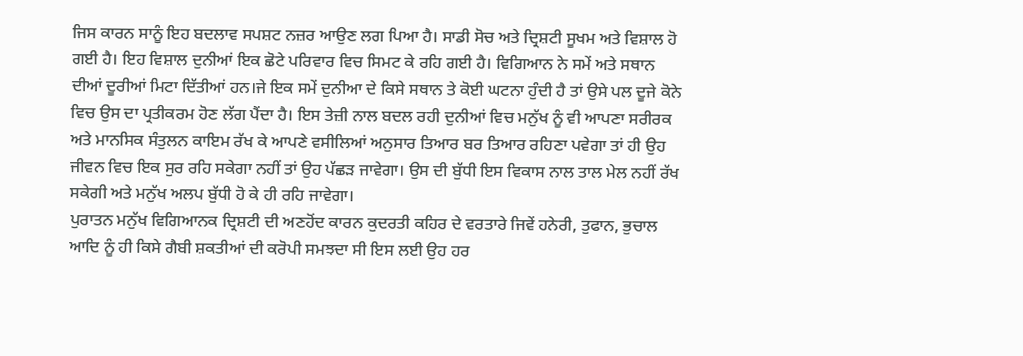ਜਿਸ ਕਾਰਨ ਸਾਨੂੰ ਇਹ ਬਦਲਾਵ ਸਪਸ਼ਟ ਨਜ਼ਰ ਆਉਣ ਲਗ ਪਿਆ ਹੈ। ਸਾਡੀ ਸੋਚ ਅਤੇ ਦ੍ਰਿਸ਼ਟੀ ਸੂਖਮ ਅਤੇ ਵਿਸ਼ਾਲ ਹੋ ਗਈ ਹੈ। ਇਹ ਵਿਸ਼ਾਲ ਦੁਨੀਆਂ ਇਕ ਛੋਟੇ ਪਰਿਵਾਰ ਵਿਚ ਸਿਮਟ ਕੇ ਰਹਿ ਗਈ ਹੈ। ਵਿਗਿਆਨ ਨੇ ਸਮੇਂ ਅਤੇ ਸਥਾਨ ਦੀਆਂ ਦੂਰੀਆਂ ਮਿਟਾ ਦਿੱਤੀਆਂ ਹਨ।ਜੇ ਇਕ ਸਮੇਂ ਦੁਨੀਆ ਦੇ ਕਿਸੇ ਸਥਾਨ ਤੇ ਕੋਈ ਘਟਨਾ ਹੁੰਦੀ ਹੈ ਤਾਂ ਉਸੇ ਪਲ ਦੂਜੇ ਕੋਨੇ ਵਿਚ ਉਸ ਦਾ ਪ੍ਰਤੀਕਰਮ ਹੋਣ ਲੱਗ ਪੈਂਦਾ ਹੈ। ਇਸ ਤੇਜ਼ੀ ਨਾਲ ਬਦਲ ਰਹੀ ਦੁਨੀਆਂ ਵਿਚ ਮਨੁੱਖ ਨੂੰ ਵੀ ਆਪਣਾ ਸਰੀਰਕ ਅਤੇ ਮਾਨਸਿਕ ਸੰਤੁਲਨ ਕਾਇਮ ਰੱਖ ਕੇ ਆਪਣੇ ਵਸੀਲਿਆਂ ਅਨੁਸਾਰ ਤਿਆਰ ਬਰ ਤਿਆਰ ਰਹਿਣਾ ਪਵੇਗਾ ਤਾਂ ਹੀ ਉਹ ਜੀਵਨ ਵਿਚ ਇਕ ਸੁਰ ਰਹਿ ਸਕੇਗਾ ਨਹੀਂ ਤਾਂ ਉਹ ਪੱਛੜ ਜਾਵੇਗਾ। ਉਸ ਦੀ ਬੁੱਧੀ ਇਸ ਵਿਕਾਸ ਨਾਲ ਤਾਲ ਮੇਲ ਨਹੀਂ ਰੱਖ ਸਕੇਗੀ ਅਤੇ ਮਨੁੱਖ ਅਲਪ ਬੁੱਧੀ ਹੋ ਕੇ ਹੀ ਰਹਿ ਜਾਵੇਗਾ।
ਪੁਰਾਤਨ ਮਨੁੱਖ ਵਿਗਿਆਨਕ ਦ੍ਰਿਸ਼ਟੀ ਦੀ ਅਣਹੋਂਦ ਕਾਰਨ ਕੁਦਰਤੀ ਕਹਿਰ ਦੇ ਵਰਤਾਰੇ ਜਿਵੇਂ ਹਨੇਰੀ, ਤੁਫਾਨ, ਭੁਚਾਲ ਆਦਿ ਨੂੰ ਹੀ ਕਿਸੇ ਗੈਬੀ ਸ਼ਕਤੀਆਂ ਦੀ ਕਰੋਪੀ ਸਮਝਦਾ ਸੀ ਇਸ ਲਈ ਉਹ ਹਰ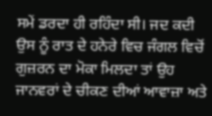ਸਮੇਂ ਡਰਦਾ ਹੀ ਰਹਿੰਦਾ ਸੀ। ਜਦ ਕਦੀ ਉਸ ਨੂੰ ਰਾਤ ਦੇ ਹਨੇਰੇ ਵਿਚ ਜੰਗਲ ਵਿਚੋਂ ਗੁਜ਼ਰਨ ਦਾ ਮੋਕਾ ਮਿਲਦਾ ਤਾਂ ਉਹ ਜਾਨਵਰਾਂ ਦੇ ਚੀਕਣ ਦੀਆਂ ਆਵਾਜ਼ਾ ਅਤੇ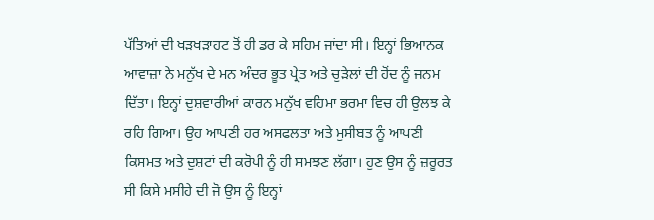ਪੱਤਿਆਂ ਦੀ ਖੜਖੜਾਹਟ ਤੋਂ ਹੀ ਡਰ ਕੇ ਸਹਿਮ ਜਾਂਦਾ ਸੀ। ਇਨ੍ਹਾਂ ਭਿਆਨਕ ਆਵਾਜ਼ਾ ਨੇ ਮਨੁੱਖ ਦੇ ਮਨ ਅੰਦਰ ਭੂਤ ਪ੍ਰੇਤ ਅਤੇ ਚੁੜੇਲਾਂ ਦੀ ਹੋਂਦ ਨੂੰ ਜਨਮ ਦਿੱਤਾ। ਇਨ੍ਹਾਂ ਦੁਸ਼ਵਾਰੀਆਂ ਕਾਰਨ ਮਨੁੱਖ ਵਹਿਮਾ ਭਰਮਾ ਵਿਚ ਹੀ ਉਲਝ ਕੇ ਰਹਿ ਗਿਆ। ਉਹ ਆਪਣੀ ਹਰ ਅਸਫਲਤਾ ਅਤੇ ਮੁਸੀਬਤ ਨੂੰ ਆਪਣੀ ਕਿਸਮਤ ਅਤੇ ਦੁਸ਼ਟਾਂ ਦੀ ਕਰੋਪੀ ਨੂੰ ਹੀ ਸਮਝਣ ਲੱਗਾ। ਹੁਣ ਉਸ ਨੂੰ ਜ਼ਰੂਰਤ ਸੀ ਕਿਸੇ ਮਸੀਹੇ ਦੀ ਜੋ ਉਸ ਨੂੰ ਇਨ੍ਹਾਂ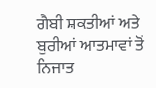ਗੈਬੀ ਸ਼ਕਤੀਆਂ ਅਤੇ ਬੁਰੀਆਂ ਆਤਮਾਵਾਂ ਤੋਂ ਨਿਜਾਤ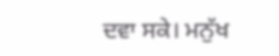ਦਵਾ ਸਕੇ। ਮਨੁੱਖ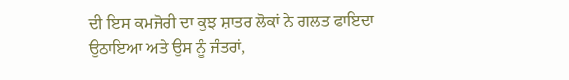ਦੀ ਇਸ ਕਮਜੋਰੀ ਦਾ ਕੁਝ ਸ਼ਾਤਰ ਲੋਕਾਂ ਨੇ ਗਲਤ ਫਾਇਦਾ ਉਠਾਇਆ ਅਤੇ ਉਸ ਨੂੰ ਜੰਤਰਾਂ,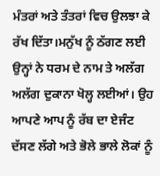ਮੰਤਰਾਂ ਅਤੇ ਤੰਤਰਾਂ ਵਿਚ ਉਲਝਾ ਕੇ ਰੱਖ ਦਿੱਤਾ।ਮਨੁੱਖ ਨੂੰ ਠੱਗਣ ਲਈ ਉਨ੍ਹਾਂ ਨੇ ਧਰਮ ਦੇ ਨਾਮ ਤੇ ਅਲੱਗ ਅਲੱਗ ਦੁਕਾਨਾ ਖੋਲ੍ਹ ਲਈਆਂ। ਉਹ ਆਪਣੇ ਆਪ ਨੂੰ ਰੱਬ ਦਾ ਏਜੰਟ ਦੱਸਣ ਲੱਗੇ ਅਤੇ ਭੋਲੇ ਭਾਲੇ ਲੋਕਾਂ ਨੂੰ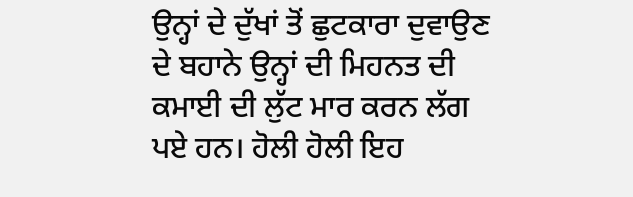ਉਨ੍ਹਾਂ ਦੇ ਦੁੱਖਾਂ ਤੋਂ ਛੁਟਕਾਰਾ ਦੁਵਾਉਣ ਦੇ ਬਹਾਨੇ ਉਨ੍ਹਾਂ ਦੀ ਮਿਹਨਤ ਦੀ ਕਮਾਈ ਦੀ ਲੁੱਟ ਮਾਰ ਕਰਨ ਲੱਗ ਪਏ ਹਨ। ਹੋਲੀ ਹੋਲੀ ਇਹ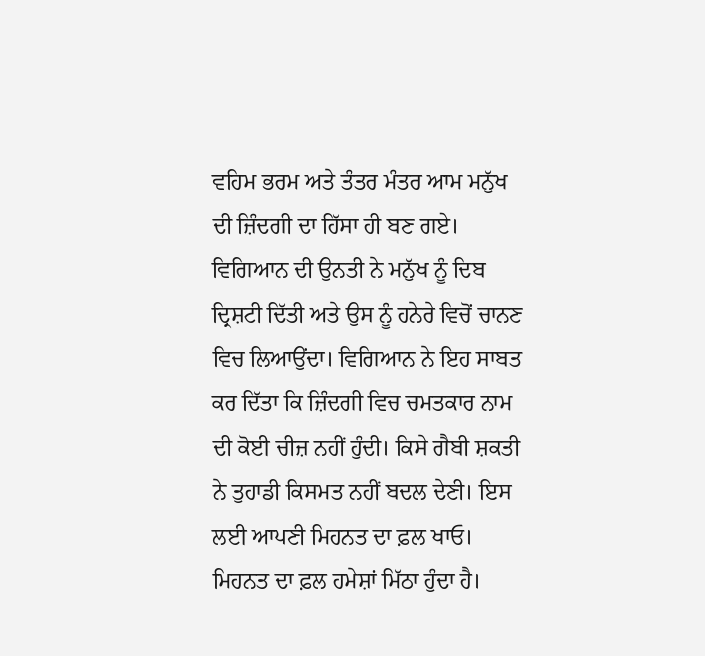ਵਹਿਮ ਭਰਮ ਅਤੇ ਤੰਤਰ ਮੰਤਰ ਆਮ ਮਨੁੱਖ ਦੀ ਜ਼ਿੰਦਗੀ ਦਾ ਹਿੱਸਾ ਹੀ ਬਣ ਗਏ।
ਵਿਗਿਆਨ ਦੀ ਉਨਤੀ ਨੇ ਮਨੁੱਖ ਨੂੰ ਦਿਬ ਦ੍ਰਿਸ਼ਟੀ ਦਿੱਤੀ ਅਤੇ ਉਸ ਨੂੰ ਹਨੇਰੇ ਵਿਚੋਂ ਚਾਨਣ ਵਿਚ ਲਿਆਉਂਦਾ। ਵਿਗਿਆਨ ਨੇ ਇਹ ਸਾਬਤ ਕਰ ਦਿੱਤਾ ਕਿ ਜ਼ਿੰਦਗੀ ਵਿਚ ਚਮਤਕਾਰ ਨਾਮ ਦੀ ਕੋਈ ਚੀਜ਼ ਨਹੀਂ ਹੁੰਦੀ। ਕਿਸੇ ਗੈਬੀ ਸ਼ਕਤੀ ਨੇ ਤੁਹਾਡੀ ਕਿਸਮਤ ਨਹੀਂ ਬਦਲ ਦੇਣੀ। ਇਸ ਲਈ ਆਪਣੀ ਮਿਹਨਤ ਦਾ ਫ਼ਲ ਖਾਓ। ਮਿਹਨਤ ਦਾ ਫ਼ਲ ਹਮੇਸ਼ਾਂ ਮਿੱਠਾ ਹੁੰਦਾ ਹੈ।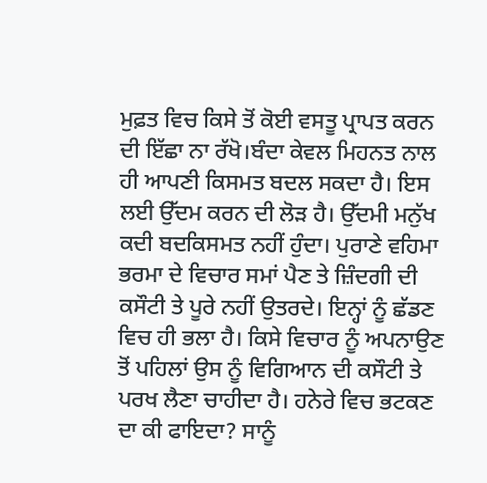ਮੁਫ਼ਤ ਵਿਚ ਕਿਸੇ ਤੋਂ ਕੋਈ ਵਸਤੂ ਪ੍ਰਾਪਤ ਕਰਨ ਦੀ ਇੱਛਾ ਨਾ ਰੱਖੋ।ਬੰਦਾ ਕੇਵਲ ਮਿਹਨਤ ਨਾਲ ਹੀ ਆਪਣੀ ਕਿਸਮਤ ਬਦਲ ਸਕਦਾ ਹੈ। ਇਸ ਲਈ ਉੱਦਮ ਕਰਨ ਦੀ ਲੋੜ ਹੈ। ਉੱਦਮੀ ਮਨੁੱਖ ਕਦੀ ਬਦਕਿਸਮਤ ਨਹੀਂ ਹੁੰਦਾ। ਪੁਰਾਣੇ ਵਹਿਮਾ ਭਰਮਾ ਦੇ ਵਿਚਾਰ ਸਮਾਂ ਪੈਣ ਤੇ ਜ਼ਿੰਦਗੀ ਦੀ ਕਸੌਟੀ ਤੇ ਪੂਰੇ ਨਹੀਂ ਉਤਰਦੇ। ਇਨ੍ਹਾਂ ਨੂੰ ਛੱਡਣ ਵਿਚ ਹੀ ਭਲਾ ਹੈ। ਕਿਸੇ ਵਿਚਾਰ ਨੂੰ ਅਪਨਾਉਣ ਤੋਂ ਪਹਿਲਾਂ ਉਸ ਨੂੰ ਵਿਗਿਆਨ ਦੀ ਕਸੌਟੀ ਤੇ ਪਰਖ ਲੈਣਾ ਚਾਹੀਦਾ ਹੈ। ਹਨੇਰੇ ਵਿਚ ਭਟਕਣ ਦਾ ਕੀ ਫਾਇਦਾ? ਸਾਨੂੰ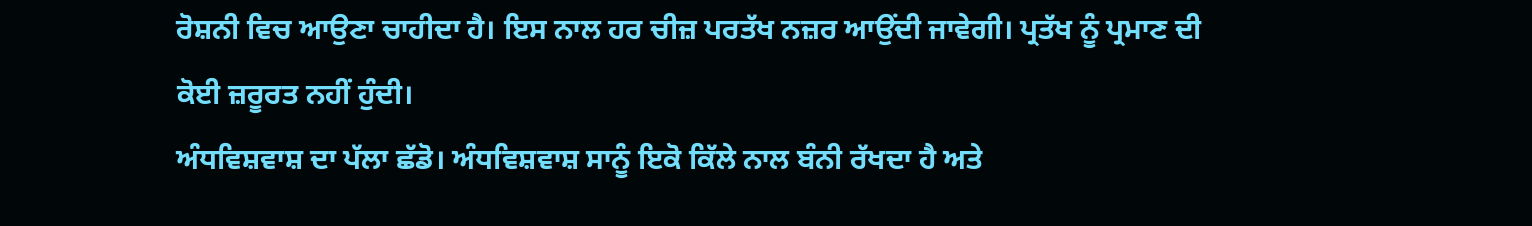ਰੋਸ਼ਨੀ ਵਿਚ ਆਉਣਾ ਚਾਹੀਦਾ ਹੈ। ਇਸ ਨਾਲ ਹਰ ਚੀਜ਼ ਪਰਤੱਖ ਨਜ਼ਰ ਆਉਂਦੀ ਜਾਵੇਗੀ। ਪ੍ਰਤੱਖ ਨੂੰ ਪ੍ਰਮਾਣ ਦੀ ਕੋਈ ਜ਼ਰੂਰਤ ਨਹੀਂ ਹੁੰਦੀ।
ਅੰਧਵਿਸ਼ਵਾਸ਼ ਦਾ ਪੱਲਾ ਛੱਡੋ। ਅੰਧਵਿਸ਼ਵਾਸ਼ ਸਾਨੂੰ ਇਕੋ ਕਿੱਲੇ ਨਾਲ ਬੰਨੀ ਰੱਖਦਾ ਹੈ ਅਤੇ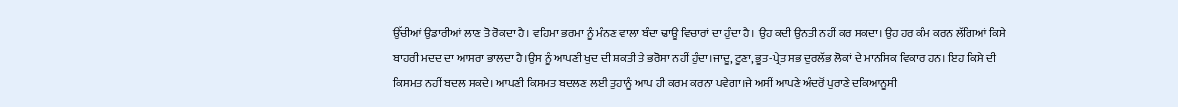ਉੱਚੀਆਂ ਉਡਾਰੀਆਂ ਲਾਣ ਤੋ ਰੋਕਦਾ ਹੈ। ਵਹਿਮਾ ਭਰਮਾ ਨੂੰ ਮੰਨਣ ਵਾਲਾ ਬੰਦਾ ਢਾਊ ਵਿਚਾਰਾਂ ਦਾ ਹੁੰਦਾ ਹੈ। ਉਹ ਕਦੀ ਉਨਤੀ ਨਹੀਂ ਕਰ ਸਕਦਾ। ਉਹ ਹਰ ਕੰਮ ਕਰਨ ਲੱਗਿਆਂ ਕਿਸੇ ਬਾਹਰੀ ਮਦਦ ਦਾ ਆਸਰਾ ਭਾਲਦਾ ਹੈ।ਉਸ ਨੂੰ ਆਪਣੀ ਖੁਦ ਦੀ ਸ਼ਕਤੀ ਤੇ ਭਰੋਸਾ ਨਹੀਂ ਹੁੰਦਾ।ਜਾਦੂ, ਟੂਣਾ, ਭੂਤ-ਪ੍ਰੇਤ ਸਭ ਦੁਰਲੱਭ ਲੋਕਾਂ ਦੇ ਮਾਨਸਿਕ ਵਿਕਾਰ ਹਨ। ਇਹ ਕਿਸੇ ਦੀ ਕਿਸਮਤ ਨਹੀਂ ਬਦਲ ਸਕਦੇ। ਆਪਣੀ ਕਿਸਮਤ ਬਦਲਣ ਲਈ ਤੁਹਾਨੂੰ ਆਪ ਹੀ ਕਰਮ ਕਰਨਾ ਪਵੇਗਾ।ਜੇ ਅਸੀਂ ਆਪਣੇ ਅੰਦਰੋਂ ਪੁਰਾਣੇ ਦਕਿਆਨੂਸੀ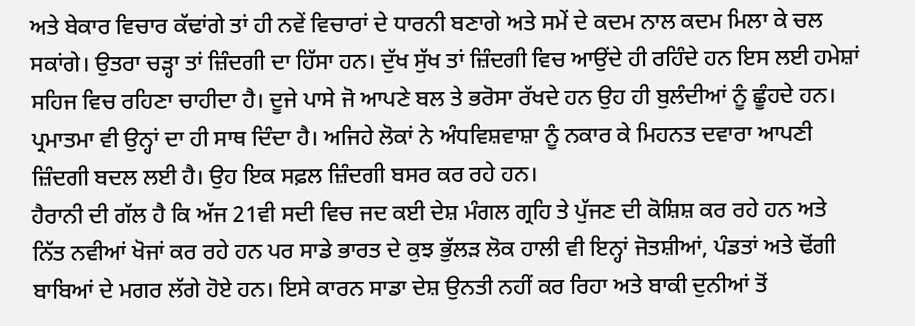ਅਤੇ ਬੇਕਾਰ ਵਿਚਾਰ ਕੱਢਾਂਗੇ ਤਾਂ ਹੀ ਨਵੇਂ ਵਿਚਾਰਾਂ ਦੇ ਧਾਰਨੀ ਬਣਾਗੇ ਅਤੇ ਸਮੇਂ ਦੇ ਕਦਮ ਨਾਲ ਕਦਮ ਮਿਲਾ ਕੇ ਚਲ ਸਕਾਂਗੇ। ਉਤਰਾ ਚੜ੍ਹਾ ਤਾਂ ਜ਼ਿੰਦਗੀ ਦਾ ਹਿੱਸਾ ਹਨ। ਦੁੱਖ ਸੁੱਖ ਤਾਂ ਜ਼ਿੰਦਗੀ ਵਿਚ ਆਉਂਦੇ ਹੀ ਰਹਿੰਦੇ ਹਨ ਇਸ ਲਈ ਹਮੇਸ਼ਾਂ ਸਹਿਜ ਵਿਚ ਰਹਿਣਾ ਚਾਹੀਦਾ ਹੈ। ਦੂਜੇ ਪਾਸੇ ਜੋ ਆਪਣੇ ਬਲ ਤੇ ਭਰੋਸਾ ਰੱਖਦੇ ਹਨ ਉਹ ਹੀ ਬੁਲੰਦੀਆਂ ਨੂੰ ਛੂੰਹਦੇ ਹਨ। ਪ੍ਰਮਾਤਮਾ ਵੀ ਉਨ੍ਹਾਂ ਦਾ ਹੀ ਸਾਥ ਦਿੰਦਾ ਹੈ। ਅਜਿਹੇ ਲੋਕਾਂ ਨੇ ਅੰਧਵਿਸ਼ਵਾਸ਼ਾ ਨੂੰ ਨਕਾਰ ਕੇ ਮਿਹਨਤ ਦਵਾਰਾ ਆਪਣੀ ਜ਼ਿੰਦਗੀ ਬਦਲ ਲਈ ਹੈ। ਉਹ ਇਕ ਸਫ਼ਲ ਜ਼ਿੰਦਗੀ ਬਸਰ ਕਰ ਰਹੇ ਹਨ।
ਹੈਰਾਨੀ ਦੀ ਗੱਲ ਹੈ ਕਿ ਅੱਜ 21ਵੀ ਸਦੀ ਵਿਚ ਜਦ ਕਈ ਦੇਸ਼ ਮੰਗਲ ਗ੍ਰਹਿ ਤੇ ਪੁੱਜਣ ਦੀ ਕੋਸ਼ਿਸ਼ ਕਰ ਰਹੇ ਹਨ ਅਤੇ ਨਿੱਤ ਨਵੀਆਂ ਖੋਜਾਂ ਕਰ ਰਹੇ ਹਨ ਪਰ ਸਾਡੇ ਭਾਰਤ ਦੇ ਕੁਝ ਭੁੱਲੜ ਲੋਕ ਹਾਲੀ ਵੀ ਇਨ੍ਹਾਂ ਜੋਤਸ਼ੀਆਂ, ਪੰਡਤਾਂ ਅਤੇ ਢੋਂਗੀ ਬਾਬਿਆਂ ਦੇ ਮਗਰ ਲੱਗੇ ਹੋਏ ਹਨ। ਇਸੇ ਕਾਰਨ ਸਾਡਾ ਦੇਸ਼ ਉਨਤੀ ਨਹੀਂ ਕਰ ਰਿਹਾ ਅਤੇ ਬਾਕੀ ਦੁਨੀਆਂ ਤੋਂ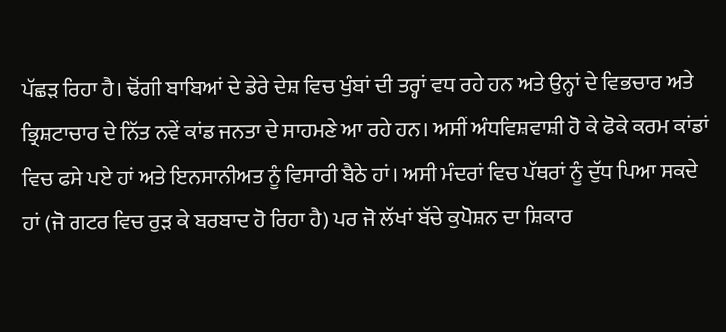ਪੱਛੜ ਰਿਹਾ ਹੈ। ਢੋਂਗੀ ਬਾਬਿਆਂ ਦੇ ਡੇਰੇ ਦੇਸ਼ ਵਿਚ ਖੁੰਬਾਂ ਦੀ ਤਰ੍ਹਾਂ ਵਧ ਰਹੇ ਹਨ ਅਤੇ ਉਨ੍ਹਾਂ ਦੇ ਵਿਭਚਾਰ ਅਤੇ ਭ੍ਰਿਸ਼ਟਾਚਾਰ ਦੇ ਨਿੱਤ ਨਵੇਂ ਕਾਂਡ ਜਨਤਾ ਦੇ ਸਾਹਮਣੇ ਆ ਰਹੇ ਹਨ। ਅਸੀਂ ਅੰਧਵਿਸ਼ਵਾਸ਼ੀ ਹੋ ਕੇ ਫੋਕੇ ਕਰਮ ਕਾਂਡਾਂ ਵਿਚ ਫਸੇ ਪਏ ਹਾਂ ਅਤੇ ਇਨਸਾਨੀਅਤ ਨੂੰ ਵਿਸਾਰੀ ਬੈਠੇ ਹਾਂ। ਅਸੀ ਮੰਦਰਾਂ ਵਿਚ ਪੱਥਰਾਂ ਨੂੰ ਦੁੱਧ ਪਿਆ ਸਕਦੇ ਹਾਂ (ਜੋ ਗਟਰ ਵਿਚ ਰੁੜ ਕੇ ਬਰਬਾਦ ਹੋ ਰਿਹਾ ਹੈ) ਪਰ ਜੋ ਲੱਖਾਂ ਬੱਚੇ ਕੁਪੋਸ਼ਨ ਦਾ ਸ਼ਿਕਾਰ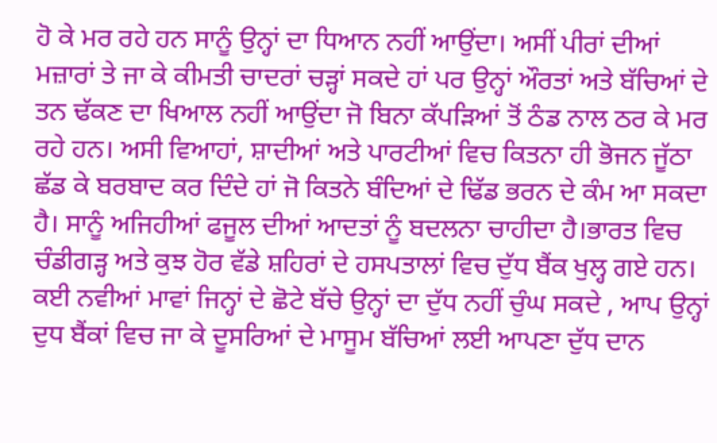ਹੋ ਕੇ ਮਰ ਰਹੇ ਹਨ ਸਾਨੂੰ ਉਨ੍ਹਾਂ ਦਾ ਧਿਆਨ ਨਹੀਂ ਆਉਂਦਾ। ਅਸੀਂ ਪੀਰਾਂ ਦੀਆਂ ਮਜ਼ਾਰਾਂ ਤੇ ਜਾ ਕੇ ਕੀਮਤੀ ਚਾਦਰਾਂ ਚੜ੍ਹਾਂ ਸਕਦੇ ਹਾਂ ਪਰ ਉਨ੍ਹਾਂ ਔਰਤਾਂ ਅਤੇ ਬੱਚਿਆਂ ਦੇ ਤਨ ਢੱਕਣ ਦਾ ਖਿਆਲ ਨਹੀਂ ਆਉਂਦਾ ਜੋ ਬਿਨਾ ਕੱਪੜਿਆਂ ਤੋਂ ਠੰਡ ਨਾਲ ਠਰ ਕੇ ਮਰ ਰਹੇ ਹਨ। ਅਸੀ ਵਿਆਹਾਂ, ਸ਼ਾਦੀਆਂ ਅਤੇ ਪਾਰਟੀਆਂ ਵਿਚ ਕਿਤਨਾ ਹੀ ਭੋਜਨ ਜੂੱਠਾ ਛੱਡ ਕੇ ਬਰਬਾਦ ਕਰ ਦਿੰਦੇ ਹਾਂ ਜੋ ਕਿਤਨੇ ਬੰਦਿਆਂ ਦੇ ਢਿੱਡ ਭਰਨ ਦੇ ਕੰਮ ਆ ਸਕਦਾ ਹੈ। ਸਾਨੂੰ ਅਜਿਹੀਆਂ ਫਜੂਲ ਦੀਆਂ ਆਦਤਾਂ ਨੂੰ ਬਦਲਨਾ ਚਾਹੀਦਾ ਹੈ।ਭਾਰਤ ਵਿਚ ਚੰਡੀਗੜ੍ਹ ਅਤੇ ਕੁਝ ਹੋਰ ਵੱਡੇ ਸ਼ਹਿਰਾਂ ਦੇ ਹਸਪਤਾਲਾਂ ਵਿਚ ਦੁੱਧ ਬੈਂਕ ਖੁਲ੍ਹ ਗਏ ਹਨ। ਕਈ ਨਵੀਆਂ ਮਾਵਾਂ ਜਿਨ੍ਹਾਂ ਦੇ ਛੋਟੇ ਬੱਚੇ ਉਨ੍ਹਾਂ ਦਾ ਦੁੱਧ ਨਹੀਂ ਚੁੰਘ ਸਕਦੇ , ਆਪ ਉਨ੍ਹਾਂ ਦੁਧ ਬੈਂਕਾਂ ਵਿਚ ਜਾ ਕੇ ਦੂਸਰਿਆਂ ਦੇ ਮਾਸੂਮ ਬੱਚਿਆਂ ਲਈ ਆਪਣਾ ਦੁੱਧ ਦਾਨ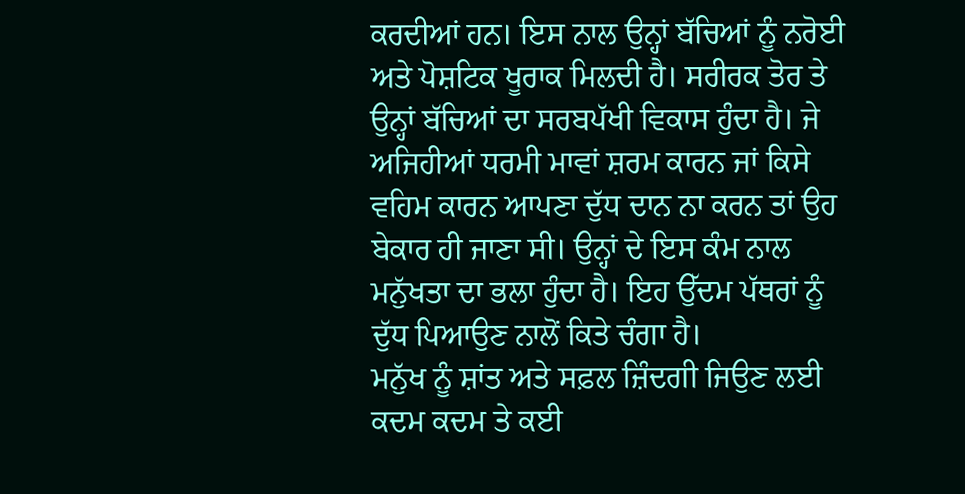ਕਰਦੀਆਂ ਹਨ। ਇਸ ਨਾਲ ਉਨ੍ਹਾਂ ਬੱਚਿਆਂ ਨੂੰ ਨਰੋਈ ਅਤੇ ਪੋਸ਼ਟਿਕ ਖੂਰਾਕ ਮਿਲਦੀ ਹੈ। ਸਰੀਰਕ ਤੋਰ ਤੇ ਉਨ੍ਹਾਂ ਬੱਚਿਆਂ ਦਾ ਸਰਬਪੱਖੀ ਵਿਕਾਸ ਹੁੰਦਾ ਹੈ। ਜੇ ਅਜਿਹੀਆਂ ਧਰਮੀ ਮਾਵਾਂ ਸ਼ਰਮ ਕਾਰਨ ਜਾਂ ਕਿਸੇ ਵਹਿਮ ਕਾਰਨ ਆਪਣਾ ਦੁੱਧ ਦਾਨ ਨਾ ਕਰਨ ਤਾਂ ਉਹ ਬੇਕਾਰ ਹੀ ਜਾਣਾ ਸੀ। ਉਨ੍ਹਾਂ ਦੇ ਇਸ ਕੰਮ ਨਾਲ ਮਨੁੱਖਤਾ ਦਾ ਭਲਾ ਹੁੰਦਾ ਹੈ। ਇਹ ਉੱਦਮ ਪੱਥਰਾਂ ਨੂੰ ਦੁੱਧ ਪਿਆਉਣ ਨਾਲੋਂ ਕਿਤੇ ਚੰਗਾ ਹੈ।
ਮਨੁੱਖ ਨੂੰ ਸ਼ਾਂਤ ਅਤੇ ਸਫ਼ਲ ਜ਼ਿੰਦਗੀ ਜਿਉਣ ਲਈ ਕਦਮ ਕਦਮ ਤੇ ਕਈ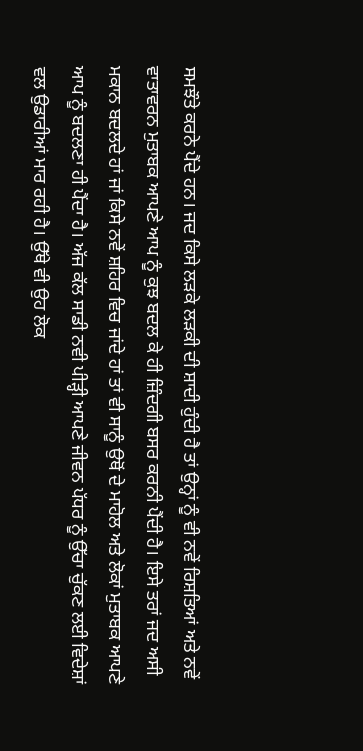ਸਮਝੌਤੇ ਕਰਨੇ ਪੈਂਦੇ ਹਨ। ਜਦ ਕਿਸੇ ਲੜਕੇ ਲੜਕੀ ਦੀ ਸ਼ਾਦੀ ਹੁੰਦੀ ਹੈ ਤਾਂ ਉਨ੍ਹਾਂ ਨੂੰ ਵੀ ਨਵੇਂ ਰਿਸ਼ਤਿਆਂ ਅਤੇ ਨਵੇਂ ਵਾਤਾਵਰਨ ਮੁਤਾਬਕ ਆਪਣੇ ਆਪ ਨੂੰ ਕੁਝ ਬਦਲ ਕੇ ਹੀ ਜ਼ਿੰਦਗੀ ਬਸਰ ਕਰਨੀ ਪੈਂਦੀ ਹੈ। ਇਸੇ ਤਰਾਂ ਜਦ ਅਸੀ ਮਕਾਨ ਬਦਲਦੇ ਹਾਂ ਜਾਂ ਕਿਸੇ ਨਵੇਂ ਸ਼ਹਿਰ ਵਿਚ ਜਾਂਦੇ ਹਾਂ ਤਾਂ ਵੀ ਸਾਨੂੰ ਉਥੋਂ ਦੇ ਮਾਹੋਲ ਅਤੇ ਲੋਕਾਂ ਮੁਤਾਬਕ ਆਪਣੇ ਆਪ ਨੂੰ ਬਦਲਣਾ ਹੀ ਪੈਂਦਾ ਹੈ। ਅੱਜ ਕੱਲ ਸਾਡੀ ਨਵੀ ਪੀੜ੍ਹੀ ਆਪਣੇ ਜੀਵਨ ਪੱਧਰ ਨੂੰ ਉੱਚਾ ਚੁੱਕਣ ਲਈ ਵਿਦੇਸ਼ਾਂ ਵਲ ਉਡਾਰੀਆਂ ਮਾਰ ਰਹੀ ਹੈ। ਉੱਥੇ ਵੀ ਉਹ ਲੋਕ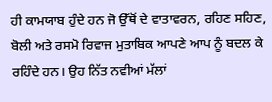ਹੀ ਕਾਮਯਾਬ ਹੁੰਦੇ ਹਨ ਜੋ ਉੱਥੋਂ ਦੇ ਵਾਤਾਵਰਨ, ਰਹਿਣ ਸਹਿਣ, ਬੋਲੀ ਅਤੇ ਰਸਮੋ ਰਿਵਾਜ ਮੁਤਾਬਿਕ ਆਪਣੇ ਆਪ ਨੂੰ ਬਦਲ ਕੇ ਰਹਿੰਦੇ ਹਨ। ਉਹ ਨਿੱਤ ਨਵੀਆਂ ਮੱਲਾਂ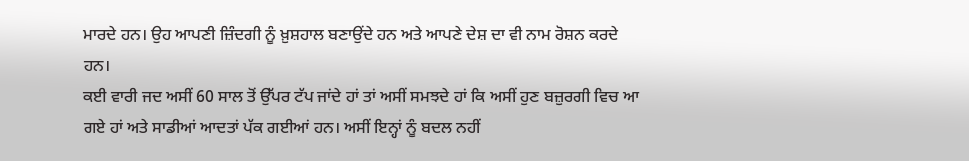ਮਾਰਦੇ ਹਨ। ਉਹ ਆਪਣੀ ਜ਼ਿੰਦਗੀ ਨੂੰ ਖ਼ੁਸ਼ਹਾਲ ਬਣਾਉਂਦੇ ਹਨ ਅਤੇ ਆਪਣੇ ਦੇਸ਼ ਦਾ ਵੀ ਨਾਮ ਰੋਸ਼ਨ ਕਰਦੇ ਹਨ।
ਕਈ ਵਾਰੀ ਜਦ ਅਸੀਂ 60 ਸਾਲ ਤੋਂ ਉੱਪਰ ਟੱਪ ਜਾਂਦੇ ਹਾਂ ਤਾਂ ਅਸੀਂ ਸਮਝਦੇ ਹਾਂ ਕਿ ਅਸੀਂ ਹੁਣ ਬਜ਼ੁਰਗੀ ਵਿਚ ਆ ਗਏ ਹਾਂ ਅਤੇ ਸਾਡੀਆਂ ਆਦਤਾਂ ਪੱਕ ਗਈਆਂ ਹਨ। ਅਸੀਂ ਇਨ੍ਹਾਂ ਨੂੰ ਬਦਲ ਨਹੀਂ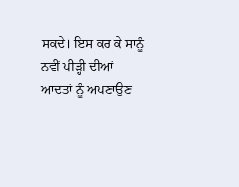ਸਕਦੇ। ਇਸ ਕਰ ਕੇ ਸਾਨੂੰ ਨਵੀਂ ਪੀੜ੍ਹੀ ਦੀਆਂ ਆਦਤਾਂ ਨੂੰ ਅਪਣਾਉਣ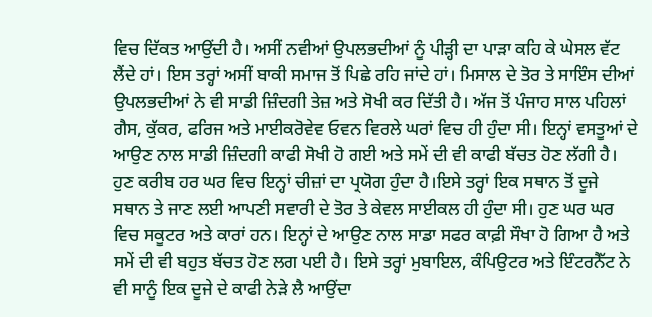ਵਿਚ ਦਿੱਕਤ ਆਉਂਦੀ ਹੈ। ਅਸੀਂ ਨਵੀਆਂ ਉਪਲਭਦੀਆਂ ਨੂੰ ਪੀੜ੍ਹੀ ਦਾ ਪਾੜਾ ਕਹਿ ਕੇ ਘੇਸਲ ਵੱਟ ਲੈਂਦੇ ਹਾਂ। ਇਸ ਤਰ੍ਹਾਂ ਅਸੀਂ ਬਾਕੀ ਸਮਾਜ ਤੋਂ ਪਿਛੇ ਰਹਿ ਜਾਂਦੇ ਹਾਂ। ਮਿਸਾਲ ਦੇ ਤੋਰ ਤੇ ਸਾਇੰਸ ਦੀਆਂ ਉਪਲਭਦੀਆਂ ਨੇ ਵੀ ਸਾਡੀ ਜ਼ਿੰਦਗੀ ਤੇਜ਼ ਅਤੇ ਸੋਖੀ ਕਰ ਦਿੱਤੀ ਹੈ। ਅੱਜ ਤੋਂ ਪੰਜਾਹ ਸਾਲ ਪਹਿਲਾਂ ਗੈਸ, ਕੁੱਕਰ, ਫਰਿਜ ਅਤੇ ਮਾਈਕਰੋਵੇਵ ਓਵਨ ਵਿਰਲੇ ਘਰਾਂ ਵਿਚ ਹੀ ਹੁੰਦਾ ਸੀ। ਇਨ੍ਹਾਂ ਵਸਤੂਆਂ ਦੇ ਆਉਣ ਨਾਲ ਸਾਡੀ ਜ਼ਿੰਦਗੀ ਕਾਫੀ ਸੋਖੀ ਹੋ ਗਈ ਅਤੇ ਸਮੇਂ ਦੀ ਵੀ ਕਾਫੀ ਬੱਚਤ ਹੋਣ ਲੱਗੀ ਹੈ। ਹੁਣ ਕਰੀਬ ਹਰ ਘਰ ਵਿਚ ਇਨ੍ਹਾਂ ਚੀਜ਼ਾਂ ਦਾ ਪ੍ਰਯੋਗ ਹੁੰਦਾ ਹੈ।ਇਸੇ ਤਰ੍ਹਾਂ ਇਕ ਸਥਾਨ ਤੋਂ ਦੂਜੇ ਸਥਾਨ ਤੇ ਜਾਣ ਲਈ ਆਪਣੀ ਸਵਾਰੀ ਦੇ ਤੋਰ ਤੇ ਕੇਵਲ ਸਾਈਕਲ ਹੀ ਹੁੰਦਾ ਸੀ। ਹੁਣ ਘਰ ਘਰ ਵਿਚ ਸਕੂਟਰ ਅਤੇ ਕਾਰਾਂ ਹਨ। ਇਨ੍ਹਾਂ ਦੇ ਆਉਣ ਨਾਲ ਸਾਡਾ ਸਫਰ ਕਾਫ਼ੀ ਸੌਖਾ ਹੋ ਗਿਆ ਹੈ ਅਤੇ ਸਮੇਂ ਦੀ ਵੀ ਬਹੁਤ ਬੱਚਤ ਹੋਣ ਲਗ ਪਈ ਹੈ। ਇਸੇ ਤਰ੍ਹਾਂ ਮੁਬਾਇਲ, ਕੰਪਿਉਟਰ ਅਤੇ ਇੰਟਰਨੈੱਟ ਨੇ ਵੀ ਸਾਨੂੰ ਇਕ ਦੂਜੇ ਦੇ ਕਾਫੀ ਨੇੜੇ ਲੈ ਆਉਂਦਾ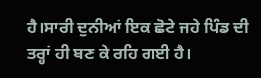ਹੈ।ਸਾਰੀ ਦੁਨੀਆਂ ਇਕ ਛੋਟੇ ਜਹੇ ਪਿੰਡ ਦੀ ਤਰ੍ਹਾਂ ਹੀ ਬਣ ਕੇ ਰਹਿ ਗਈ ਹੈ।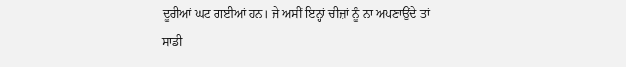ਦੂਰੀਆਂ ਘਟ ਗਈਆਂ ਹਨ। ਜੇ ਅਸੀਂ ਇਨ੍ਹਾਂ ਚੀਜ਼ਾਂ ਨੂੰ ਨਾ ਅਪਣਾਉਂਦੇ ਤਾਂ ਸਾਡੀ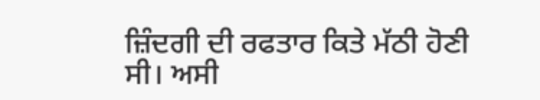ਜ਼ਿੰਦਗੀ ਦੀ ਰਫਤਾਰ ਕਿਤੇ ਮੱਠੀ ਹੋਣੀ ਸੀ। ਅਸੀ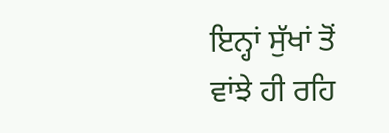ਇਨ੍ਹਾਂ ਸੁੱਖਾਂ ਤੋਂ ਵਾਂਝੇ ਹੀ ਰਹਿ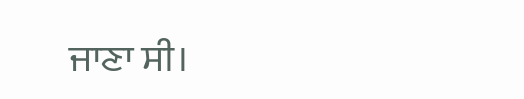ਜਾਣਾ ਸੀ।